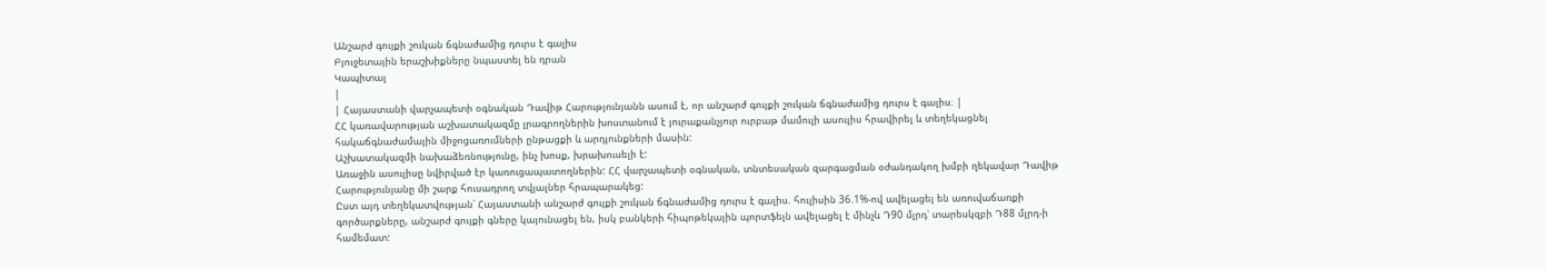Անշարժ գույքի շուկան ճգնաժամից դուրս է գալիս
Բյուջետային երաշխիքները նպաստել են դրան
Կապիտալ
|
| Հայաստանի վարչապետի օգնական Դավիթ Հարությունյանն ասում է, որ անշարժ գույքի շուկան ճգնաժամից դուրս է գալիս։ |
ՀՀ կառավարության աշխատակազմը լրագրողներին խոստանում է յուրաքանչյուր ուրբաթ մամուլի ասուլիս հրավիրել և տեղեկացնել հակաճգնաժամային միջոցառումների ընթացքի և արդյունքների մասին:
Աշխատակազմի նախաձեռնությունը, ինչ խոսք, խրախուսելի է:
Առաջին ասուլիսը նվիրված էր կառուցապատողներին: ՀՀ վարչապետի օգնական, տնտեսական զարգացման օժանդակող խմբի ղեկավար Դավիթ Հարությունյանը մի շարք հուսադրող տվյալներ հրապարակեց:
Ըստ այդ տեղեկատվության՝ Հայաստանի անշարժ գույքի շուկան ճգնաժամից դուրս է գալիս. հուլիսին 36.1%-ով ավելացել են առուվաճառքի գործարքները, անշարժ գույքի գները կայունացել են, իսկ բանկերի հիպոթեկային պորտֆելն ավելացել է մինչև Դ90 մլրդ՝ տարեսկզբի Դ88 մլրդ-ի համեմատ: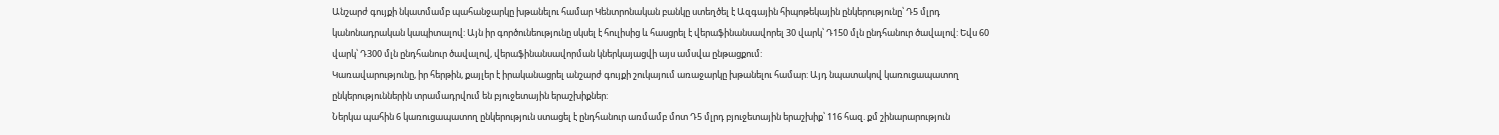Անշարժ գույքի նկատմամբ պահանջարկը խթանելու համար Կենտրոնական բանկը ստեղծել է Ազգային հիպոթեկային ընկերությունը՝ Դ5 մլրդ կանոնադրական կապիտալով: Այն իր գործունեությունը սկսել է հուլիսից և հասցրել է վերաֆինանսավորել 30 վարկ՝ Դ150 մլն ընդհանուր ծավալով: Եվս 60 վարկ՝ Դ300 մլն ընդհանուր ծավալով, վերաֆինանսավորման կներկայացվի այս ամսվա ընթացքում:
Կառավարությունը, իր հերթին, քայլեր է իրականացրել անշարժ գույքի շուկայում առաջարկը խթանելու համար: Այդ նպատակով կառուցապատող ընկերություններին տրամադրվում են բյուջետային երաշխիքներ:
Ներկա պահին 6 կառուցապատող ընկերություն ստացել է ընդհանուր առմամբ մոտ Դ5 մլրդ բյուջետային երաշխիք՝ 116 հազ. քմ շինարարություն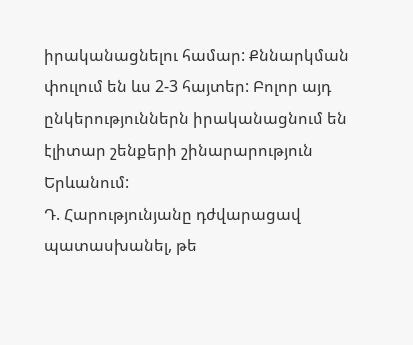իրականացնելու համար: Քննարկման փուլում են ևս 2-3 հայտեր: Բոլոր այդ ընկերություններն իրականացնում են էլիտար շենքերի շինարարություն Երևանում:
Դ. Հարությունյանը դժվարացավ պատասխանել, թե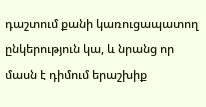դաշտում քանի կառուցապատող ընկերություն կա, և նրանց որ մասն է դիմում երաշխիք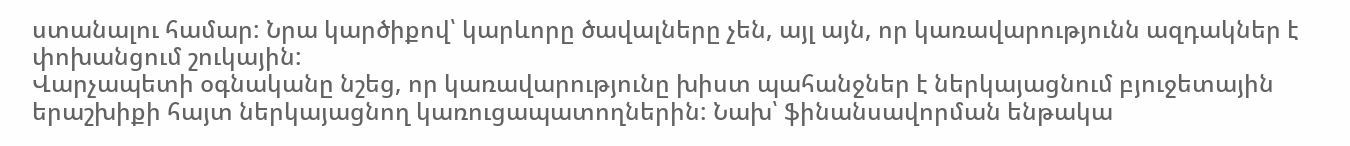ստանալու համար: Նրա կարծիքով՝ կարևորը ծավալները չեն, այլ այն, որ կառավարությունն ազդակներ է փոխանցում շուկային:
Վարչապետի օգնականը նշեց, որ կառավարությունը խիստ պահանջներ է ներկայացնում բյուջետային երաշխիքի հայտ ներկայացնող կառուցապատողներին: Նախ՝ ֆինանսավորման ենթակա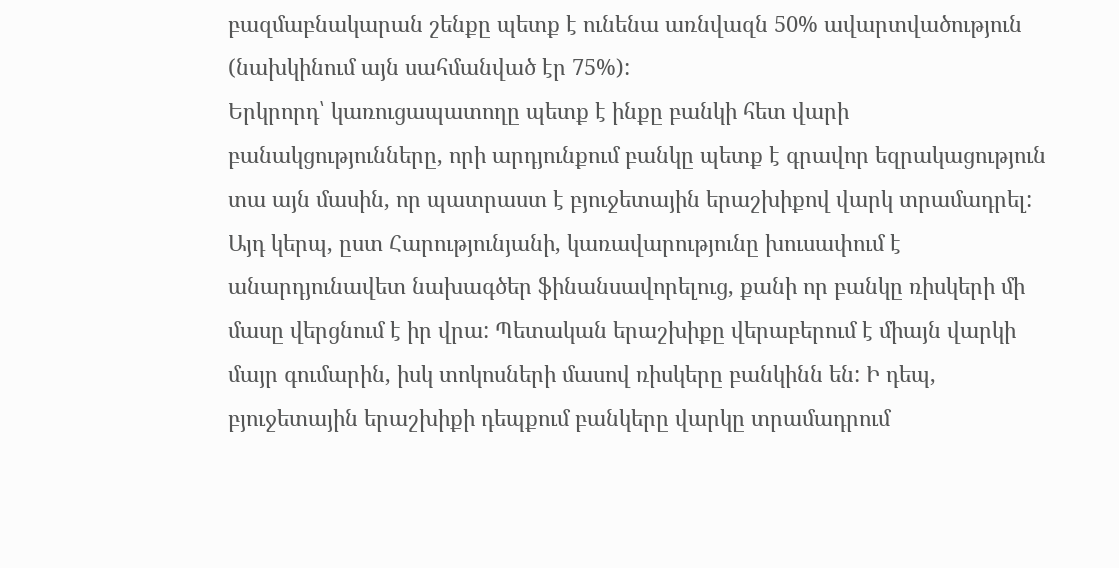բազմաբնակարան շենքը պետք է ունենա առնվազն 50% ավարտվածություն (նախկինում այն սահմանված էր 75%):
Երկրորդ՝ կառուցապատողը պետք է ինքը բանկի հետ վարի բանակցությունները, որի արդյունքում բանկը պետք է գրավոր եզրակացություն տա այն մասին, որ պատրաստ է բյուջետային երաշխիքով վարկ տրամադրել: Այդ կերպ, ըստ Հարությունյանի, կառավարությունը խուսափում է անարդյունավետ նախագծեր ֆինանսավորելուց, քանի որ բանկը ռիսկերի մի մասը վերցնում է իր վրա: Պետական երաշխիքը վերաբերում է միայն վարկի մայր գումարին, իսկ տոկոսների մասով ռիսկերը բանկինն են: Ի դեպ, բյուջետային երաշխիքի դեպքում բանկերը վարկը տրամադրում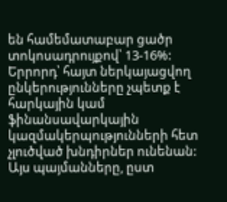են համեմատաբար ցածր տոկոսադրույքով՝ 13-16%:
Երրորդ՝ հայտ ներկայացվող ընկերությունները չպետք է հարկային կամ ֆինանսավարկային կազմակերպությունների հետ չլուծված խնդիրներ ունենան:
Այս պայմանները, ըստ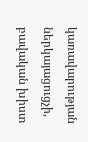կառավարության ներկայացուցչի, բավական խիստ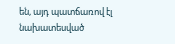են, այդ պատճառով էլ նախատեսված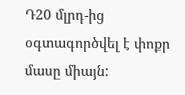Դ20 մլրդ-ից օգտագործվել է փոքր մասը միայն: